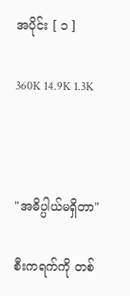အပိုင်း [ ၁ ]

360K 14.9K 1.3K



"အဓိပ္ပါယ်မရှိတာ"

စီးကရက်ကို တစ်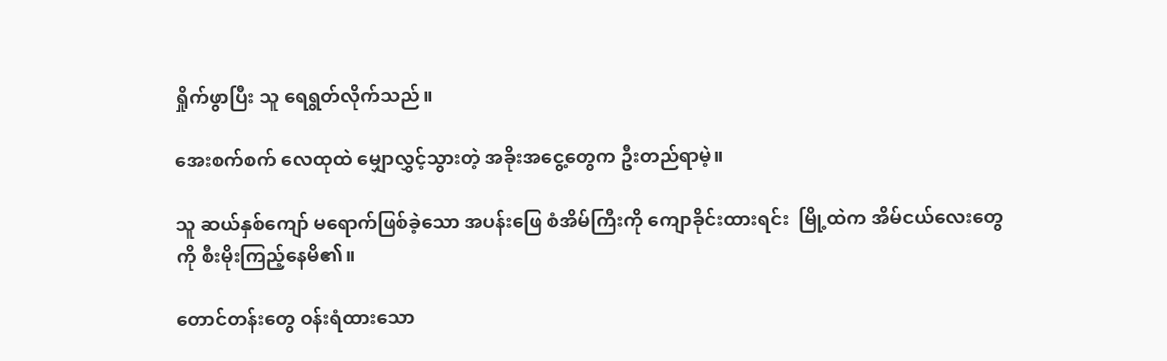ရှိုက်ဖွာပြီး သူ ရေရွတ်လိုက်သည်။

အေးစက်စက် လေထုထဲ မျှောလွှင့်သွားတဲ့ အခိုးအငွေ့တွေက ဦးတည်ရာမဲ့။

သူ ဆယ်နှစ်ကျော် မရောက်ဖြစ်ခဲ့သော အပန်းဖြေ စံအိမ်ကြီးကို ကျောခိုင်းထားရင်း  မြို့ထဲက အိမ်ငယ်လေးတွေကို စီးမိုးကြည့်နေမိ၏။

တောင်တန်းတွေ ဝန်းရံထားသော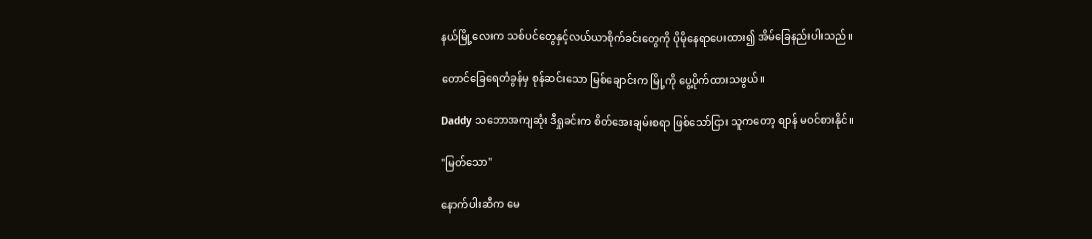နယ်မြို့လေးက သစ်ပင်တွေနှင့်လယ်ယာစိုက်ခင်းတွေကို ပိုမိုနေရာပေးထား၍ အိမ်ခြေနည်းပါးသည်။

တောင်ခြေရေတံခွန်မှ စုန်ဆင်းသော မြစ်ချောင်းက မြို့ကို ပွေ့ပိုက်ထားသဖွယ်။

Daddy သဘောအကျဆုံး ဒီရှုခင်းက စိတ်အေးချမ်းစရာ ဖြစ်သော်ငြား သူကတော့ စျာန် မဝင်စားနိုင်။

"မြတ်သော"

နောက်ပါးဆီက မေ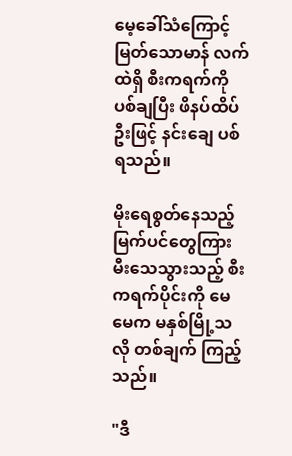မေ့ခေါ်သံကြောင့် မြတ်သောမာန် လက်ထဲရှိ စီးကရက်ကို ပစ်ချပြီး ဖိနပ်ထိပ်ဦးဖြင့် နင်းချေ ပစ်ရသည်။

မိုးရေစွတ်နေသည့် မြက်ပင်တွေကြား မီးသေသွားသည့် စီးကရက်ပိုင်းကို မေမေက မနှစ်မြို့သလို တစ်ချက် ကြည့်သည်။

"ဒီ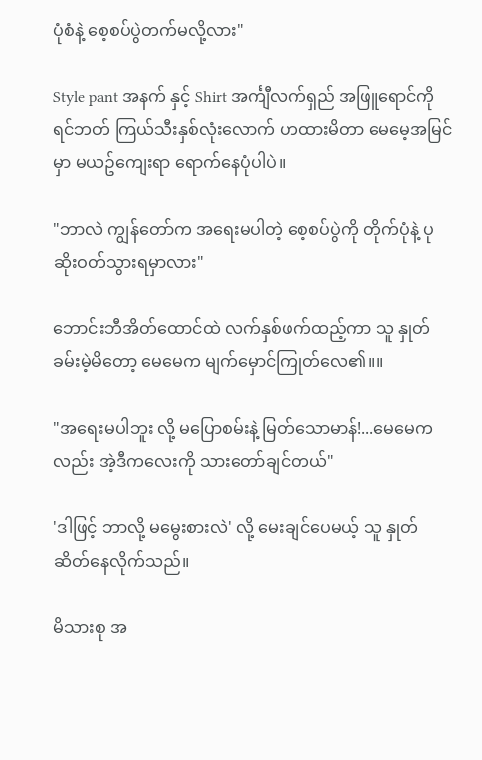ပုံစံနဲ့ စေ့စပ်ပွဲတက်မလို့လား"

Style pant အနက် နှင့် Shirt အင်္ကျီလက်ရှည် အဖြူရောင်ကို ရင်ဘတ် ကြယ်သီးနှစ်လုံးလောက် ဟထားမိတာ မေမေ့အမြင်မှာ မယဥ်ကျေးရာ ရောက်နေပုံပါပဲ။

"ဘာလဲ ကျွန်တော်က အရေးမပါတဲ့ စေ့စပ်ပွဲကို တိုက်ပုံနဲ့ ပုဆိုးဝတ်သွားရမှာလား"

ဘောင်းဘီအိတ်ထောင်ထဲ လက်နှစ်ဖက်ထည့်ကာ သူ နှုတ်ခမ်းမဲ့မိတော့ မေမေက မျက်မှောင်ကြုတ်လေ၏။။

"အရေးမပါဘူး လို့ မပြောစမ်းနဲ့ မြတ်သောမာန်!...မေမေကလည်း အဲ့ဒီကလေးကို သားတော်ချင်တယ်"

'ဒါဖြင့် ဘာလို့ မမွေးစားလဲ' လို့ မေးချင်ပေမယ့် သူ နှုတ်ဆိတ်နေလိုက်သည်။

မိသားစု အ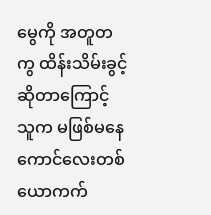မွေကို အတူတကွ ထိန်းသိမ်းခွင့်ဆိုတာကြောင့် သူက မဖြစ်မနေ ကောင်လေးတစ်ယောကက်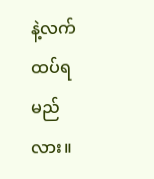နဲ့လက်ထပ်ရမည်လား။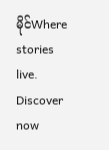မိုင်Where stories live. Discover now